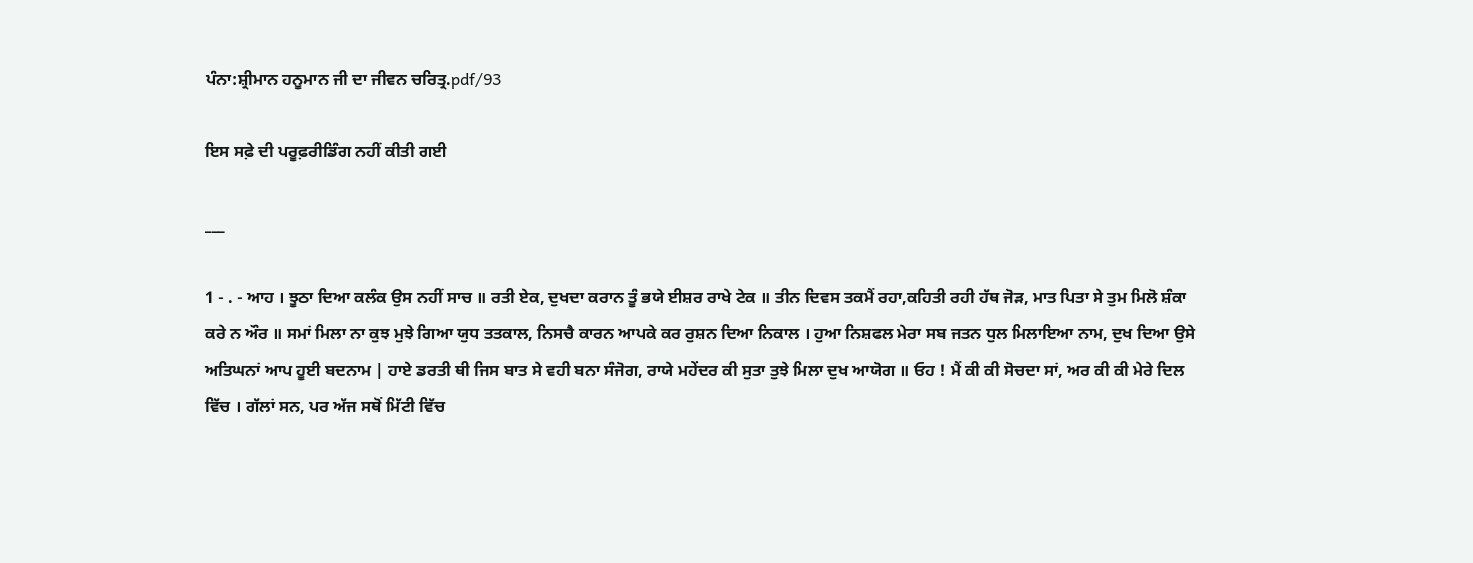ਪੰਨਾ:ਸ਼੍ਰੀਮਾਨ ਹਨੂਮਾਨ ਜੀ ਦਾ ਜੀਵਨ ਚਰਿਤ੍ਰ.pdf/93

ਇਸ ਸਫ਼ੇ ਦੀ ਪਰੂਫ਼ਰੀਡਿੰਗ ਨਹੀਂ ਕੀਤੀ ਗਈ

___

1 - . - ਆਹ । ਝੂਠਾ ਦਿਆ ਕਲੰਕ ਉਸ ਨਹੀਂ ਸਾਚ ॥ ਰਤੀ ਏਕ, ਦੁਖਦਾ ਕਰਾਨ ਤੂੰ ਭਯੇ ਈਸ਼ਰ ਰਾਖੇ ਟੇਕ ॥ ਤੀਨ ਦਿਵਸ ਤਕਮੈਂ ਰਹਾ,ਕਹਿਤੀ ਰਹੀ ਹੱਥ ਜੋੜ, ਮਾਤ ਪਿਤਾ ਸੇ ਤੁਮ ਮਿਲੋ ਸ਼ੰਕਾ ਕਰੇ ਨ ਔਰ ॥ ਸਮਾਂ ਮਿਲਾ ਨਾ ਕੁਝ ਮੁਝੇ ਗਿਆ ਯੁਧ ਤਤਕਾਲ, ਨਿਸਚੈ ਕਾਰਨ ਆਪਕੇ ਕਰ ਰੁਸ਼ਨ ਦਿਆ ਨਿਕਾਲ । ਹੁਆ ਨਿਸ਼ਫਲ ਮੇਰਾ ਸਬ ਜਤਨ ਧੁਲ ਮਿਲਾਇਆ ਨਾਮ, ਦੁਖ ਦਿਆ ਉਸੇ ਅਤਿਘਨਾਂ ਆਪ ਹੂਈ ਬਦਨਾਮ | ਹਾਏ ਡਰਤੀ ਥੀ ਜਿਸ ਬਾਤ ਸੇ ਵਹੀ ਬਨਾ ਸੰਜੋਗ, ਰਾਯੇ ਮਹੇਂਦਰ ਕੀ ਸੁਤਾ ਤੁਝੇ ਮਿਲਾ ਦੁਖ ਆਯੋਗ ॥ ਓਹ ! ਮੈਂ ਕੀ ਕੀ ਸੋਚਦਾ ਸਾਂ, ਅਰ ਕੀ ਕੀ ਮੇਰੇ ਦਿਲ ਵਿੱਚ । ਗੱਲਾਂ ਸਨ, ਪਰ ਅੱਜ ਸਥੋਂ ਮਿੱਟੀ ਵਿੱਚ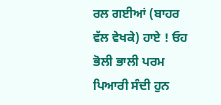ਰਲ ਗਈਆਂ (ਬਾਹਰ ਵੱਲ ਵੇਖਕੇ) ਹਾਏ ! ਓਹ ਭੋਲੀ ਭਾਲੀ ਪਰਮ ਪਿਆਰੀ ਸੰਦੀ ਹੁਨ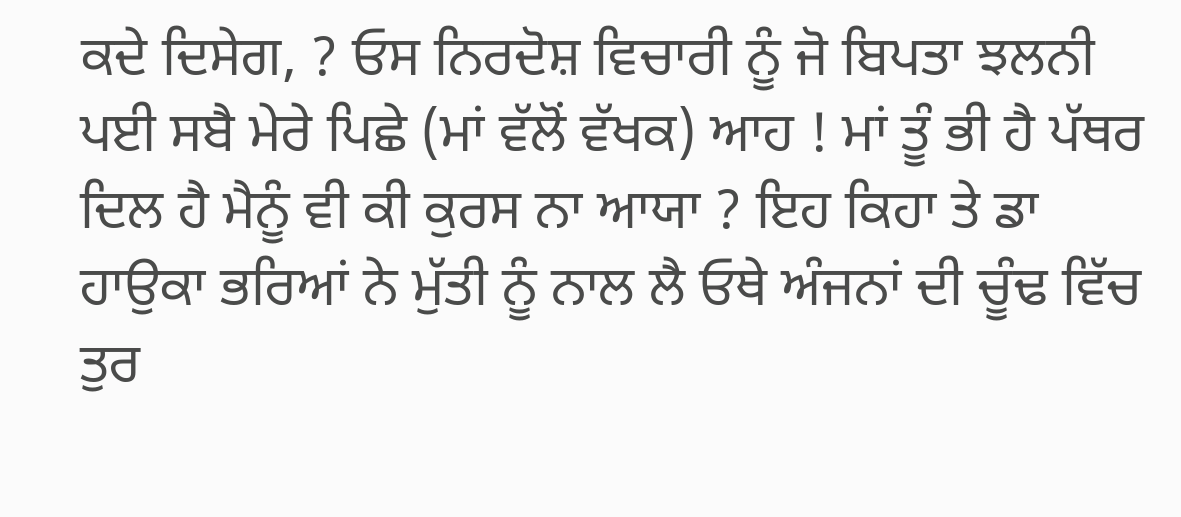ਕਦੇ ਦਿਸੇਗ, ? ਓਸ ਨਿਰਦੋਸ਼ ਵਿਚਾਰੀ ਨੂੰ ਜੋ ਬਿਪਤਾ ਝਲਨੀ ਪਈ ਸਬੈ ਮੇਰੇ ਪਿਛੇ (ਮਾਂ ਵੱਲੋਂ ਵੱਖਕ) ਆਹ ! ਮਾਂ ਤੂੰ ਭੀ ਹੈ ਪੱਥਰ ਦਿਲ ਹੈ ਮੈਨੂੰ ਵੀ ਕੀ ਕੁਰਸ ਨਾ ਆਯਾ ? ਇਹ ਕਿਹਾ ਤੇ ਡਾ ਹਾਉਕਾ ਭਰਿਆਂ ਨੇ ਮੁੱਤੀ ਨੂੰ ਨਾਲ ਲੈ ਓਥੇ ਅੰਜਨਾਂ ਦੀ ਚੂੰਢ ਵਿੱਚ ਤੁਰ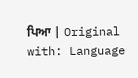ਪਿਆ | Original with: Language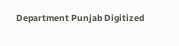Department Punjab Digitized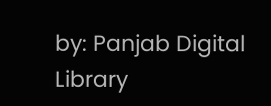by: Panjab Digital Library